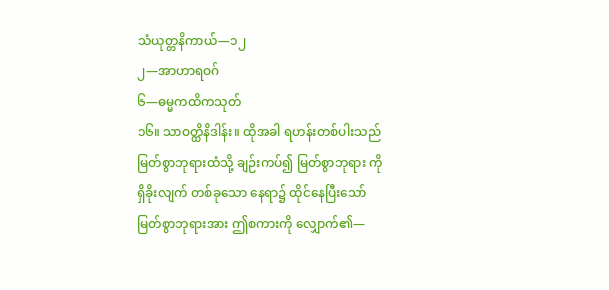သံယုတ္တနိကာယ်—၁၂
၂—အာဟာရဝဂ်
၆—ဓမ္မကထိကသုတ်
၁၆။ သာဝတ္ထိနိဒါန်း။ ထိုအခါ ရဟန်းတစ်ပါးသည် မြတ်စွာဘုရားထံသို့ ချဉ်းကပ်၍ မြတ်စွာဘုရား ကို ရှိခိုးလျက် တစ်ခုသော နေရာ၌ ထိုင်နေပြီးသော် မြတ်စွာဘုရားအား ဤစကားကို လျှောက်၏—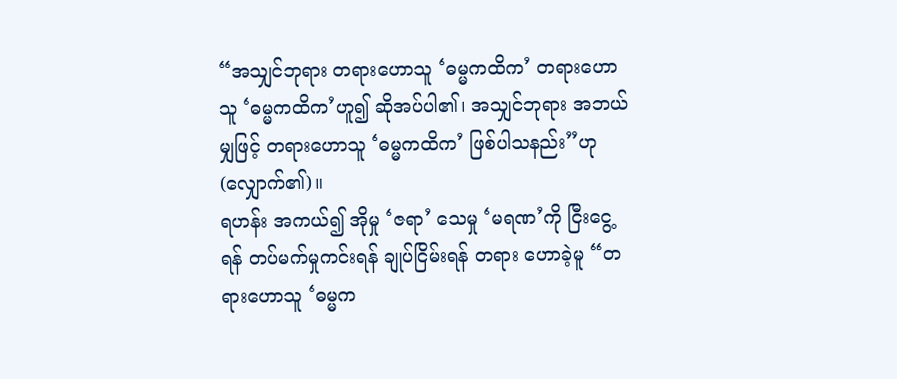“အသျှင်ဘုရား တရားဟောသူ ‘ဓမ္မကထိက’ တရားဟောသူ ‘ဓမ္မကထိက’ဟူ၍ ဆိုအပ်ပါ၏၊ အသျှင်ဘုရား အဘယ်မျှဖြင့် တရားဟောသူ ‘ဓမ္မကထိက’ ဖြစ်ပါသနည်း”ဟု (လျှောက်၏)။
ရဟန်း အကယ်၍ အိုမှု ‘ဇရာ’ သေမှု ‘မရဏ’ကို ငြီးငွေ့ရန် တပ်မက်မှုကင်းရန် ချုပ်ငြိမ်းရန် တရား ဟောခဲ့မူ “တရားဟောသူ ‘ဓမ္မက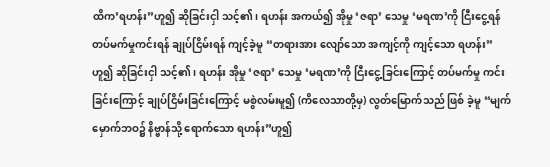ထိက’ရဟန်း”ဟူ၍ ဆိုခြင်းငှါ သင့်၏၊ ရဟန်း အကယ်၍ အိုမှု ‘ဇရာ’ သေမှု ‘မရဏ’ကို ငြီးငွေ့ရန် တပ်မက်မှုကင်းရန် ချုပ်ငြိမ်းရန် ကျင့်ခဲ့မူ “တရားအား လျော်သော အကျင့်ကို ကျင့်သော ရဟန်း” ဟူ၍ ဆိုခြင်းငှါ သင့်၏၊ ရဟန်း အိုမှု ‘ဇရာ’ သေမှု ‘မရဏ’ကို ငြီးငွေ့ခြင်းကြောင့် တပ်မက်မှု ကင်းခြင်းကြောင့် ချုပ်ငြိမ်းခြင်းကြောင့် မစွဲလမ်းမူ၍ (ကိလေသာတို့မှ) လွတ်မြောက်သည် ဖြစ် ခဲ့မူ “မျက်မှောက်ဘဝ၌ နိဗ္ဗာန်သို့ ရောက်သော ရဟန်း”ဟူ၍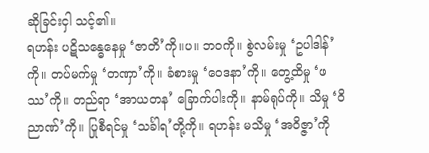ဆိုခြင်းငှါ သင့်၏။
ရဟန်း ပဋိသန္ဓေနေမှု ‘ဇာတိ’ကို။ပ။ ဘဝကို။ စွဲလမ်းမှု ‘ဥပါဒါန်’ကို။ တပ်မက်မှု ‘တဏှာ’ကို။ ခံစားမှု ‘ဝေဒနာ’ကို။ တွေ့ထိမှု ‘ဖဿ’ကို။ တည်ရာ ‘အာယတန’ ခြောက်ပါးကို။ နာမ်ရုပ်ကို။ သိမှု ‘ဝိညာဏ်’ကို။ ပြုစီရင်မှု ‘သင်္ခါရ’တို့ကို။ ရဟန်း မသိမှု ‘အဝိဇ္ဇာ’ကို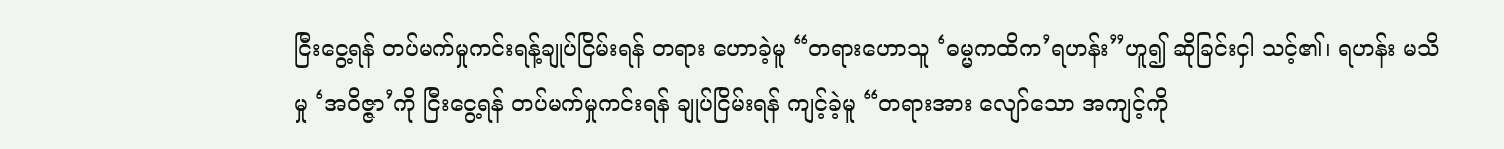ငြီးငွေ့ရန် တပ်မက်မှုကင်းရန့်ချုပ်ငြိမ်းရန် တရား ဟောခဲ့မူ “တရားဟောသူ ‘ဓမ္မကထိက’ရဟန်း”ဟူ၍ ဆိုခြင်းငှါ သင့်၏၊ ရဟန်း မသိမှု ‘အဝိဇ္ဇာ’ကို ငြီးငွေ့ရန် တပ်မက်မှုကင်းရန် ချုပ်ငြိမ်းရန် ကျင့်ခဲ့မူ “တရားအား လျော်သော အကျင့်ကို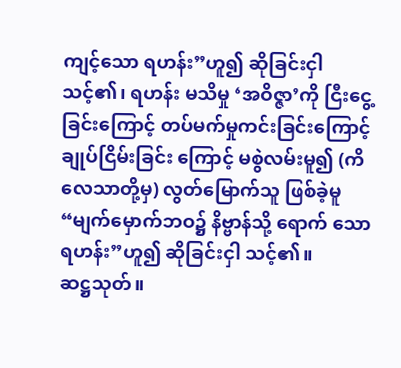ကျင့်သော ရဟန်း”ဟူ၍ ဆိုခြင်းငှါ သင့်၏၊ ရဟန်း မသိမှု ‘အဝိဇ္ဇာ’ကို ငြီးငွေ့ခြင်းကြောင့် တပ်မက်မှုကင်းခြင်းကြောင့် ချုပ်ငြိမ်းခြင်း ကြောင့် မစွဲလမ်းမူ၍ (ကိလေသာတို့မှ) လွတ်မြောက်သူ ဖြစ်ခဲ့မူ “မျက်မှောက်ဘဝ၌ နိဗ္ဗာန်သို့ ရောက် သော ရဟန်း”ဟူ၍ ဆိုခြင်းငှါ သင့်၏။
ဆဋ္ဌသုတ်။